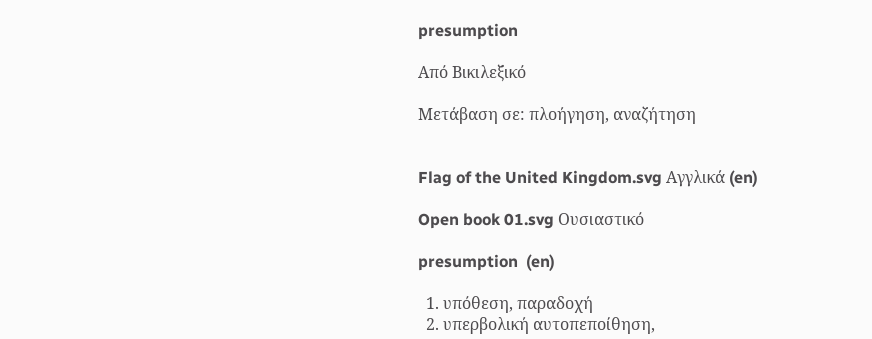presumption

Από Βικιλεξικό

Μετάβαση σε: πλοήγηση, αναζήτηση


Flag of the United Kingdom.svg Αγγλικά (en)

Open book 01.svg Ουσιαστικό

presumption  (en)

  1. υπόθεση, παραδοχή
  2. υπερβολική αυτοπεποίθηση,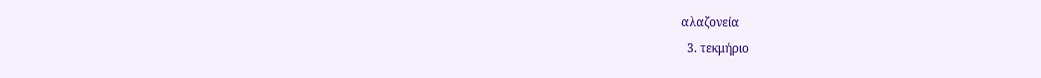αλαζονεία
  3. τεκμήριο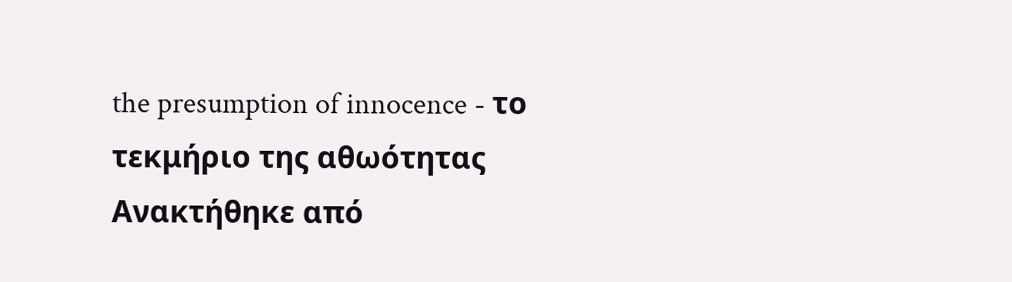the presumption of innocence - το τεκμήριο της αθωότητας
Ανακτήθηκε από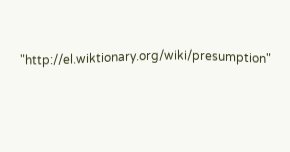"http://el.wiktionary.org/wiki/presumption"